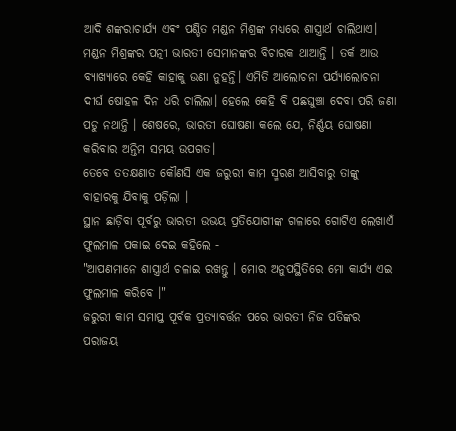ଆଦି ଶଙ୍କରାଚାର୍ଯ୍ୟ ଏଵଂ ପଣ୍ଡିତ ମଣ୍ଡନ ମିଶ୍ରଙ୍କ ମଧ୍ୟରେ ଶାସ୍ତ୍ରାର୍ଥ ଚାଲିଥାଏ। ମଣ୍ଡନ ମିଶ୍ରଙ୍କର ପତ୍ନୀ ଭାରତୀ ସେମାନଙ୍କର ବିଚାରକ ଥାଆନ୍ତି । ତର୍କ ଆଉ ବ୍ୟାଖ୍ୟାରେ କେହି କାହାକୁ ଉଣା ନୁହନ୍ତି। ଏମିତି ଆଲୋଚନା ପର୍ଯ୍ୟାଲୋଚନା ଦୀର୍ଘ ଷୋହଳ ଦିନ ଧରି ଚାଲିଲା। ହେଲେ କେହି ବି ପଛଘୁଞ୍ଚା ଦେବା ପରି ଜଣା ପଡୁ ନଥାନ୍ତି । ଶେଷରେ, ଭାରତୀ ଘୋଷଣା କଲେ ଯେ, ନିର୍ଣ୍ଣୟ ଘୋଷଣା କରିବାର ଅନ୍ତିମ ସମୟ ଉପଗତ।
ତେବେ ତତକ୍ଷଣାତ କୌଣସି ଏକ ଜରୁରୀ କାମ ସ୍ମରଣ ଆସିବାରୁ ତାଙ୍କୁ ବାହାରକୁ ଯିବାକୁ ପଡ଼ିଲା ।
ସ୍ଥାନ ଛାଡ଼ିବା ପୂର୍ବରୁ ଭାରତୀ ଉଭୟ ପ୍ରତିଯୋଗୀଙ୍କ ଗଳାରେ ଗୋଟିଏ ଲେଖାଏଁ ଫୁଲମାଳ ପକାଇ ଦେଇ କହିଲେ -
"ଆପଣମାନେ ଶାସ୍ତ୍ରାର୍ଥ ଚଳାଇ ରଖନ୍ତୁ । ମୋର ଅନୁପସ୍ଥିତିରେ ମୋ କାର୍ଯ୍ୟ ଏଇ ଫୁଲମାଳ କରିବେ ।"
ଜରୁରୀ କାମ ସମାପ୍ତ ପୂର୍ବକ ପ୍ରତ୍ୟାବର୍ତ୍ତନ ପରେ ଭାରତୀ ନିଜ ପତିଙ୍କର ପରାଜୟ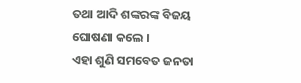ତଥା ଆଦି ଶଙ୍କରଙ୍କ ବିଜୟ ଘୋଷଣା କଲେ ।
ଏହା ଶୁଣି ସମବେତ ଜନତା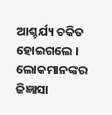ଆଶ୍ଚର୍ଯ୍ୟ ଚକିତ ହୋଇଗଲେ । ଲୋକମାନଙ୍କର ଜିଜ୍ଞାସା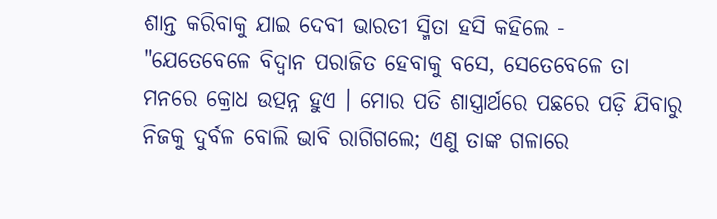ଶାନ୍ତ କରିବାକୁ ଯାଇ ଦେବୀ ଭାରତୀ ସ୍ମିତା ହସି କହିଲେ -
"ଯେତେବେଳେ ବିଦ୍ୱାନ ପରାଜିତ ହେବାକୁ ବସେ, ସେତେବେଳେ ତା ମନରେ କ୍ରୋଧ ଉତ୍ପନ୍ନ ହୁଏ । ମୋର ପତି ଶାସ୍ତ୍ରାର୍ଥରେ ପଛରେ ପଡ଼ି ଯିବାରୁ ନିଜକୁ ଦୁର୍ବଳ ବୋଲି ଭାବି ରାଗିଗଲେ; ଏଣୁ ତାଙ୍କ ଗଳାରେ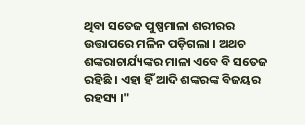ଥିବା ସତେଜ ପୁଷ୍ପମାଳା ଶରୀରର ଉତ୍ତାପରେ ମଳିନ ପଡ଼ିଗଲା । ଅଥଚ ଶଙ୍କରାଚାର୍ଯ୍ୟଙ୍କର ମାଳା ଏବେ ବି ସତେଜ ରହିଛି । ଏହା ହିଁ ଆଦି ଶଙ୍କରଙ୍କ ବିଜୟର ରହସ୍ୟ ।"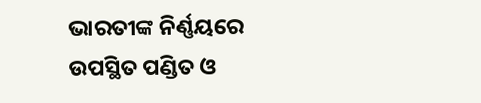ଭାରତୀଙ୍କ ନିର୍ଣ୍ଣୟରେ ଉପସ୍ଥିତ ପଣ୍ଡିତ ଓ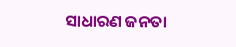ସାଧାରଣ ଜନତା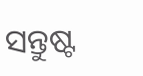ସନ୍ତୁଷ୍ଟ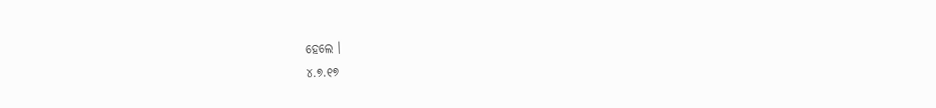ହେଲେ ।
୪.୭.୧୭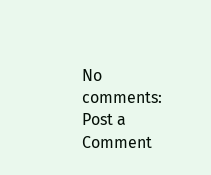No comments:
Post a Comment